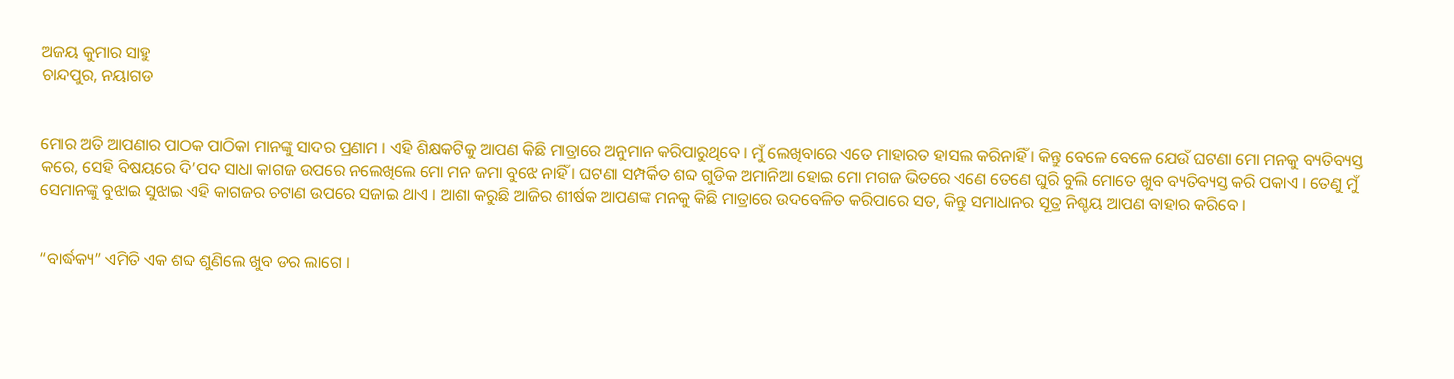ଅଜୟ କୁମାର ସାହୁ
ଚାନ୍ଦପୁର, ନୟାଗଡ


ମୋର ଅତି ଆପଣାର ପାଠକ ପାଠିକା ମାନଙ୍କୁ ସାଦର ପ୍ରଣାମ । ଏହି ଶିକ୍ଷକଟିକୁ ଆପଣ କିଛି ମାତ୍ରାରେ ଅନୁମାନ କରିପାରୁଥିବେ । ମୁଁ ଲେଖିବାରେ ଏତେ ମାହାରତ ହାସଲ କରିନାହିଁ । କିନ୍ତୁ ବେଳେ ବେଳେ ଯେଉଁ ଘଟଣା ମୋ ମନକୁ ବ୍ୟତିବ୍ୟସ୍ତ କରେ, ସେହି ବିଷୟରେ ଦି’ପଦ ସାଧା କାଗଜ ଉପରେ ନଲେଖିଲେ ମୋ ମନ ଜମା ବୁଝେ ନାହିଁ । ଘଟଣା ସମ୍ପର୍କିତ ଶବ୍ଦ ଗୁଡିକ ଅମାନିଆ ହୋଇ ମୋ ମଗଜ ଭିତରେ ଏଣେ ତେଣେ ଘୁରି ବୁଲି ମୋତେ ଖୁବ ବ୍ୟତିବ୍ୟସ୍ତ କରି ପକାଏ । ତେଣୁ ମୁଁ ସେମାନଙ୍କୁ ବୁଝାଇ ସୁଝାଇ ଏହି କାଗଜର ଚଟାଣ ଉପରେ ସଜାଇ ଥାଏ । ଆଶା କରୁଛି ଆଜିର ଶୀର୍ଷକ ଆପଣଙ୍କ ମନକୁ କିଛି ମାତ୍ରାରେ ଉଦବେଳିତ କରିପାରେ ସତ, କିନ୍ତୁ ସମାଧାନର ସୂତ୍ର ନିଶ୍ଚୟ ଆପଣ ବାହାର କରିବେ ।


“ବାର୍ଦ୍ଧକ୍ୟ” ଏମିତି ଏକ ଶବ୍ଦ ଶୁଣିଲେ ଖୁବ ଡର ଲାଗେ ।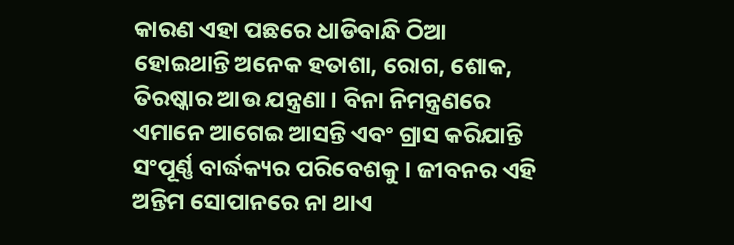କାରଣ ଏହା ପଛରେ ଧାଡିବାନ୍ଧି ଠିଆ ହୋଇଥାନ୍ତି ଅନେକ ହତାଶା, ରୋଗ, ଶୋକ, ତିରଷ୍କାର ଆଉ ଯନ୍ତ୍ରଣା । ବିନା ନିମନ୍ତ୍ରଣରେ ଏମାନେ ଆଗେଇ ଆସନ୍ତି ଏବଂ ଗ୍ରାସ କରିଯାନ୍ତି ସଂପୂର୍ଣ୍ଣ ବାର୍ଦ୍ଧକ୍ୟର ପରିବେଶକୁ । ଜୀବନର ଏହି ଅନ୍ତିମ ସୋପାନରେ ନା ଥାଏ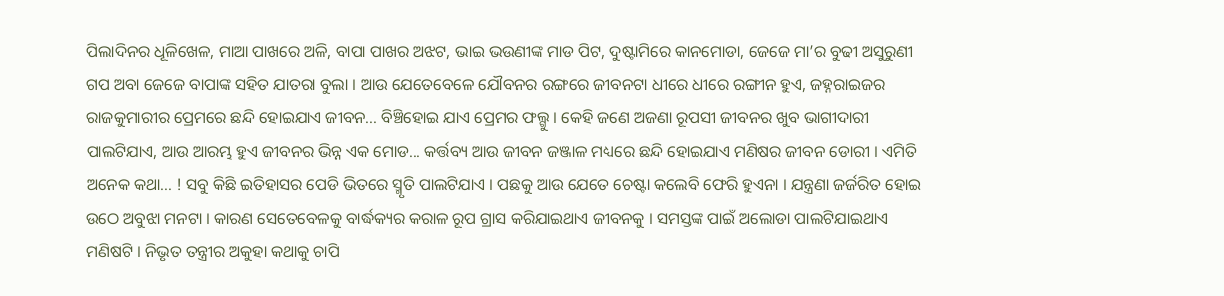ପିଲାଦିନର ଧୂଳିଖେଳ, ମାଆ ପାଖରେ ଅଳି, ବାପା ପାଖର ଅଝଟ, ଭାଇ ଭଉଣୀଙ୍କ ମାଡ ପିଟ, ଦୁଷ୍ଟାମିରେ କାନମୋଡା, ଜେଜେ ମା’ର ବୁଢୀ ଅସୁରୁଣୀ ଗପ ଅବା ଜେଜେ ବାପାଙ୍କ ସହିତ ଯାତରା ବୁଲା । ଆଉ ଯେତେବେଳେ ଯୌବନର ରଙ୍ଗରେ ଜୀବନଟା ଧୀରେ ଧୀରେ ରଙ୍ଗୀନ ହୁଏ, ଜହ୍ନରାଇଜର ରାଜକୁମାରୀର ପ୍ରେମରେ ଛନ୍ଦି ହୋଇଯାଏ ଜୀବନ... ବିଞ୍ଚିହୋଇ ଯାଏ ପ୍ରେମର ଫଲ୍ଗୁ । କେହି ଜଣେ ଅଜଣା ରୂପସୀ ଜୀବନର ଖୁବ ଭାଗୀଦାରୀ ପାଲଟିଯାଏ, ଆଉ ଆରମ୍ଭ ହୁଏ ଜୀବନର ଭିନ୍ନ ଏକ ମୋଡ... କର୍ତ୍ତବ୍ୟ ଆଉ ଜୀବନ ଜଞ୍ଜାଳ ମଧ୍ୟରେ ଛନ୍ଦି ହୋଇଯାଏ ମଣିଷର ଜୀବନ ଡୋରୀ । ଏମିତି ଅନେକ କଥା... ! ସବୁ କିଛି ଇତିହାସର ପେଡି ଭିତରେ ସ୍ମୃତି ପାଲଟିଯାଏ । ପଛକୁ ଆଉ ଯେତେ ଚେଷ୍ଟା କଲେବି ଫେରି ହୁଏନା । ଯନ୍ତ୍ରଣା ଜର୍ଜରିତ ହୋଇ ଉଠେ ଅବୁଝା ମନଟା । କାରଣ ସେତେବେଳକୁ ବାର୍ଦ୍ଧକ୍ୟର କରାଳ ରୂପ ଗ୍ରାସ କରିଯାଇଥାଏ ଜୀବନକୁ । ସମସ୍ତଙ୍କ ପାଇଁ ଅଲୋଡା ପାଲଟିଯାଇଥାଏ ମଣିଷଟି । ନିଭୃତ ତନ୍ତ୍ରୀର ଅକୁହା କଥାକୁ ଚାପି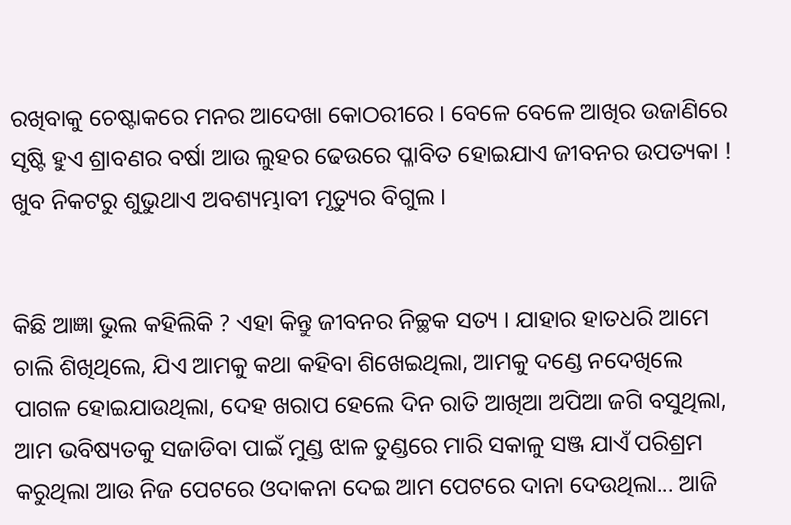ରଖିବାକୁ ଚେଷ୍ଟାକରେ ମନର ଆଦେଖା କୋଠରୀରେ । ବେଳେ ବେଳେ ଆଖିର ଉଜାଣିରେ ସୃଷ୍ଟି ହୁଏ ଶ୍ରାବଣର ବର୍ଷା ଆଉ ଲୁହର ଢେଉରେ ପ୍ଳାବିତ ହୋଇଯାଏ ଜୀବନର ଉପତ୍ୟକା ! ଖୁବ ନିକଟରୁ ଶୁଭୁଥାଏ ଅବଶ୍ୟମ୍ଭାବୀ ମୃତ୍ୟୁର ବିଗୁଲ ।


କିଛି ଆଜ୍ଞା ଭୁଲ କହିଲିକି ? ଏହା କିନ୍ତୁ ଜୀବନର ନିଚ୍ଛକ ସତ୍ୟ । ଯାହାର ହାତଧରି ଆମେ ଚାଲି ଶିଖିଥିଲେ, ଯିଏ ଆମକୁ କଥା କହିବା ଶିଖେଇଥିଲା, ଆମକୁ ଦଣ୍ଡେ ନଦେଖିଲେ ପାଗଳ ହୋଇଯାଉଥିଲା, ଦେହ ଖରାପ ହେଲେ ଦିନ ରାତି ଆଖିଆ ଅପିଆ ଜଗି ବସୁଥିଲା, ଆମ ଭବିଷ୍ୟତକୁ ସଜାଡିବା ପାଇଁ ମୁଣ୍ଡ ଝାଳ ତୁଣ୍ଡରେ ମାରି ସକାଳୁ ସଞ୍ଜ ଯାଏଁ ପରିଶ୍ରମ କରୁଥିଲା ଆଉ ନିଜ ପେଟରେ ଓଦାକନା ଦେଇ ଆମ ପେଟରେ ଦାନା ଦେଉଥିଲା... ଆଜି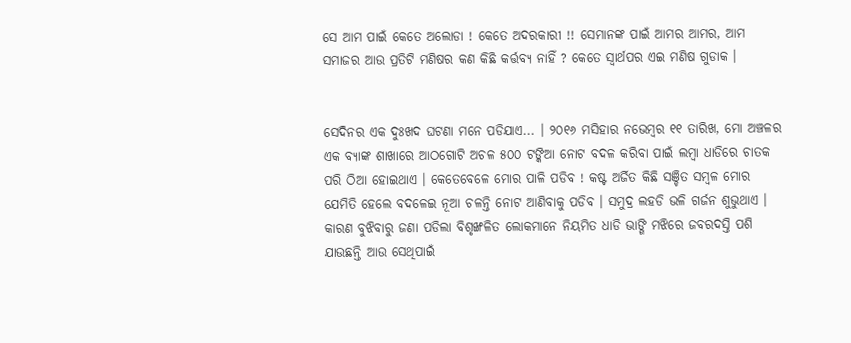ସେ ଆମ ପାଇଁ କେତେ ଅଲୋଡା ! କେତେ ଅଦରକାରୀ !! ସେମାନଙ୍କ ପାଇଁ ଆମର ଆମର, ଆମ ସମାଜର ଆଉ ପ୍ରତିଟି ମଣିଷର କଣ କିଛି କର୍ତ୍ତବ୍ୟ ନାହିଁ ? କେତେ ସ୍ଵାର୍ଥପର ଏଇ ମଣିଷ ଗୁଡାକ ।


ସେଦିନର ଏକ ଦୁଃଖଦ ଘଟଣା ମନେ ପଡିଯାଏ... । ୨୦୧୬ ମସିହାର ନଭେମ୍ବର ୧୧ ତାରିଖ, ମୋ ଅଞ୍ଚଳର ଏକ ବ୍ୟାଙ୍କ ଶାଖାରେ ଆଠଗୋଟି ଅଚଳ ୫୦୦ ଟଙ୍କିଆ ନୋଟ ବଦଳ କରିବା ପାଇଁ ଲମ୍ବା ଧାଡିରେ ଚାତକ ପରି ଠିଆ ହୋଇଥାଏ । କେତେବେଳେ ମୋର ପାଳି ପଡିବ ! କଷ୍ଟ ଅର୍ଜିତ କିଛି ସଞ୍ଚିତ ସମ୍ବଳ ମୋର ଯେମିତି ହେଲେ ବଦଳେଇ ନୂଆ ଚଳନ୍ତି ନୋଟ ଆଣିବାକୁ ପଡିବ । ସମୁଦ୍ର ଲହଡି ଭଳି ଗର୍ଜନ ଶୁଭୁଥାଏ । କାରଣ ବୁଝିବାରୁ ଜଣା ପଡିଲା ବିଶୃଙ୍ଖଳିତ ଲୋକମାନେ ନିୟମିତ ଧାଡି ଭାଙ୍ଗି ମଝିରେ ଜବରଦସ୍ତି ପଶି ଯାଉଛନ୍ତି ଆଉ ସେଥିପାଇଁ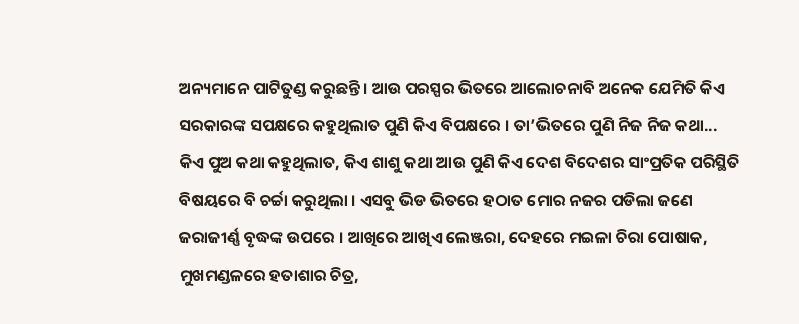ଅନ୍ୟମାନେ ପାଟିତୁଣ୍ଡ କରୁଛନ୍ତି । ଆଉ ପରସ୍ପର ଭିତରେ ଆଲୋଚନାବି ଅନେକ ଯେମିତି କିଏ ସରକାରଙ୍କ ସପକ୍ଷରେ କହୁଥିଲାତ ପୁଣି କିଏ ବିପକ୍ଷରେ । ତା’ଭିତରେ ପୁଣି ନିଜ ନିଜ କଥା... କିଏ ପୁଅ କଥା କହୁଥିଲାତ, କିଏ ଶାଶୁ କଥା ଆଉ ପୁଣି କିଏ ଦେଶ ବିଦେଶର ସାଂପ୍ରତିକ ପରିସ୍ଥିତି ବିଷୟରେ ବି ଚର୍ଚ୍ଚା କରୁଥିଲା । ଏସବୁ ଭିଡ ଭିତରେ ହଠାତ ମୋର ନଜର ପଡିଲା ଜଣେ ଜରାଜୀର୍ଣ୍ଣ ବୃଦ୍ଧଙ୍କ ଉପରେ । ଆଖିରେ ଆଖିଏ ଲେଞ୍ଜରା, ଦେହରେ ମଇଳା ଚିରା ପୋଷାକ, ମୁଖମଣ୍ଡଳରେ ହତାଶାର ଚିତ୍ର,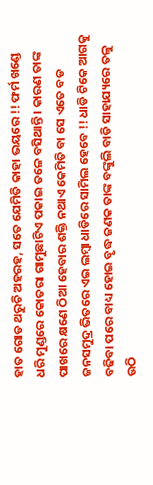ହାତ ଗୋଡ ଥରୁଚି ଅହରହ, ସତେ ଯେମିତି କାହା ଭୟରେ !! ଫର୍ମ ଖଣ୍ଡେ ଧରି ମୁଣ୍ଡରେ କୋତରା ଗାମୁଛାଟିଏ ପକାଇ ତଳେ ବସିଥାନ୍ତି । କାରଣ ତାଙ୍କ ପାଖରେ କ୍ଷଣେ ଠିଆ ହେବାର ଶକ୍ତି ନଥାଏ କେମିତି ବା ସେ ଏତେ ବଡ ଜନସମୁଦ୍ର ଭିତରେ ଏଇ ଲମ୍ବା ଧାଡିରେ ସାମିଲ ହେବେ !! ଧାଡି ଟିକେ ଆଗକୁ ବଢିବା ପରେ ବାଧ୍ୟ ହୋଇ ବୃଦ୍ଧ ଜଣକ ତାଙ୍କ ବଙ୍କୁଲି ବାଡି ସାହାଯ୍ୟରେ ତଳୁ ଉଠି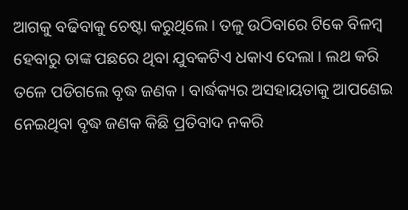ଆଗକୁ ବଢିବାକୁ ଚେଷ୍ଟା କରୁଥିଲେ । ତଳୁ ଉଠିବାରେ ଟିକେ ବିଳମ୍ବ ହେବାରୁ ତାଙ୍କ ପଛରେ ଥିବା ଯୁବକଟିଏ ଧକାଏ ଦେଲା । ଲଥ କରି ତଳେ ପଡିଗଲେ ବୃଦ୍ଧ ଜଣକ । ବାର୍ଦ୍ଧକ୍ୟର ଅସହାୟତାକୁ ଆପଣେଇ ନେଇଥିବା ବୃଦ୍ଧ ଜଣକ କିଛି ପ୍ରତିବାଦ ନକରି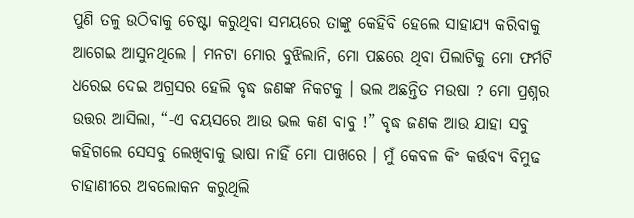ପୁଣି ତଳୁ ଉଠିବାକୁ ଚେଷ୍ଟା କରୁଥିବା ସମୟରେ ତାଙ୍କୁ କେହିବି ହେଲେ ସାହାଯ୍ୟ କରିବାକୁ ଆଗେଇ ଆସୁନଥିଲେ । ମନଟା ମୋର ବୁଝିଲାନି, ମୋ ପଛରେ ଥିବା ପିଲାଟିକୁ ମୋ ଫର୍ମଟି ଧରେଇ ଦେଇ ଅଗ୍ରସର ହେଲି ବୃଦ୍ଧ ଜଣଙ୍କ ନିକଟକୁ । ଭଲ ଅଛନ୍ତିତ ମଉଷା ? ମୋ ପ୍ରଶ୍ନର ଉତ୍ତର ଆସିଲା, “-ଏ ବୟସରେ ଆଉ ଭଲ କଣ ବାବୁ !” ବୃଦ୍ଧ ଜଣକ ଆଉ ଯାହା ସବୁ କହିଗଲେ ସେସବୁ ଲେଖିବାକୁ ଭାଷା ନାହିଁ ମୋ ପାଖରେ । ମୁଁ କେବଳ କିଂ କର୍ତ୍ତବ୍ୟ ବିମୁଢ ଚାହାଣୀରେ ଅବଲୋକନ କରୁଥିଲି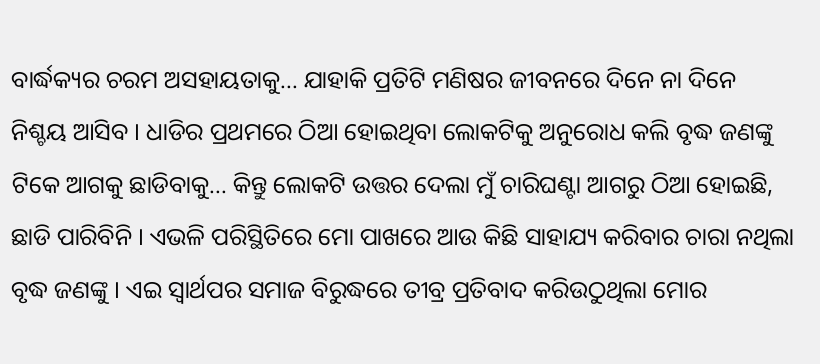ବାର୍ଦ୍ଧକ୍ୟର ଚରମ ଅସହାୟତାକୁ... ଯାହାକି ପ୍ରତିଟି ମଣିଷର ଜୀବନରେ ଦିନେ ନା ଦିନେ ନିଶ୍ଚୟ ଆସିବ । ଧାଡିର ପ୍ରଥମରେ ଠିଆ ହୋଇଥିବା ଲୋକଟିକୁ ଅନୁରୋଧ କଲି ବୃଦ୍ଧ ଜଣଙ୍କୁ ଟିକେ ଆଗକୁ ଛାଡିବାକୁ... କିନ୍ତୁ ଲୋକଟି ଉତ୍ତର ଦେଲା ମୁଁ ଚାରିଘଣ୍ଟା ଆଗରୁ ଠିଆ ହୋଇଛି, ଛାଡି ପାରିବିନି । ଏଭଳି ପରିସ୍ଥିତିରେ ମୋ ପାଖରେ ଆଉ କିଛି ସାହାଯ୍ୟ କରିବାର ଚାରା ନଥିଲା ବୃଦ୍ଧ ଜଣଙ୍କୁ । ଏଇ ସ୍ଵାର୍ଥପର ସମାଜ ବିରୁଦ୍ଧରେ ତୀବ୍ର ପ୍ରତିବାଦ କରିଉଠୁଥିଲା ମୋର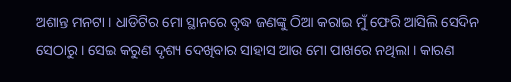ଅଶାନ୍ତ ମନଟା । ଧାଡିଟିର ମୋ ସ୍ଥାନରେ ବୃଦ୍ଧ ଜଣଙ୍କୁ ଠିଆ କରାଇ ମୁଁ ଫେରି ଆସିଲି ସେଦିନ ସେଠାରୁ । ସେଇ କରୁଣ ଦୃଶ୍ୟ ଦେଖିବାର ସାହାସ ଆଉ ମୋ ପାଖରେ ନଥିଲା । କାରଣ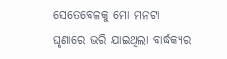ସେତେବେଳକୁ ମୋ ମନଟା ଘୃଣାରେ ଭରି ଯାଇଥିଲା ବାର୍ଦ୍ଧକ୍ୟର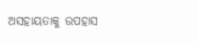ଅସହାୟତାକୁ ଉପହାସ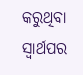କରୁଥିବା ସ୍ଵାର୍ଥପର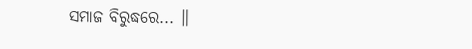ସମାଜ ବିରୁଦ୍ଧରେ... ॥